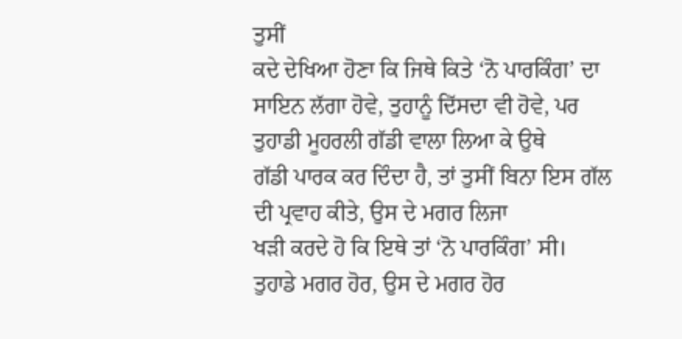ਤੁਸੀਂ
ਕਦੇ ਦੇਖਿਆ ਹੋਣਾ ਕਿ ਜਿਥੇ ਕਿਤੇ ‘ਨੋ ਪਾਰਕਿੰਗ’ ਦਾ
ਸਾਇਨ ਲੱਗਾ ਹੋਵੇ, ਤੁਹਾਨੂੰ ਦਿੱਸਦਾ ਵੀ ਹੋਵੇ, ਪਰ ਤੁਹਾਡੀ ਮੂਹਰਲੀ ਗੱਡੀ ਵਾਲਾ ਲਿਆ ਕੇ ਉਥੇ
ਗੱਡੀ ਪਾਰਕ ਕਰ ਦਿੰਦਾ ਹੈ, ਤਾਂ ਤੁਸੀਂ ਬਿਨਾ ਇਸ ਗੱਲ ਦੀ ਪ੍ਰਵਾਹ ਕੀਤੇ, ਉਸ ਦੇ ਮਗਰ ਲਿਜਾ
ਖੜੀ ਕਰਦੇ ਹੋ ਕਿ ਇਥੇ ਤਾਂ ‘ਨੋ ਪਾਰਕਿੰਗ’ ਸੀ। ਤੁਹਾਡੇ ਮਗਰ ਹੋਰ, ਉਸ ਦੇ ਮਗਰ ਹੋਰ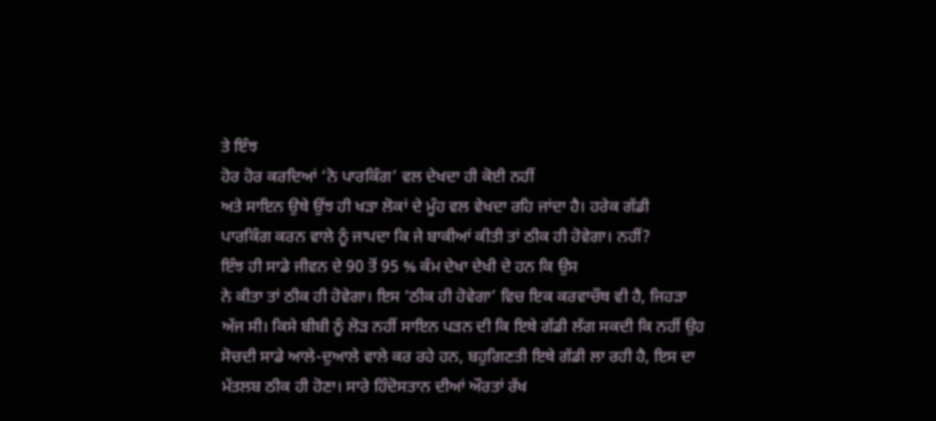ਤੇ ਇੰਝ
ਹੋਰ ਹੋਰ ਕਰਦਿਆਂ ‘ਨੋ ਪਾਰਕਿੰਗ’ ਵਲ ਦੇਖਦਾ ਹੀ ਕੋਈ ਨਹੀਂ
ਅਤੇ ਸਾਇਨ ਉਥੇ ਉਂਝ ਹੀ ਖੜਾ ਲੋਕਾਂ ਦੇ ਮੂੰਹ ਵਲ ਵੇਖਦਾ ਰਹਿ ਜਾਂਦਾ ਹੈ। ਹਰੇਕ ਗੱਡੀ
ਪਾਰਕਿੰਗ ਕਰਨ ਵਾਲੇ ਨੂੰ ਜਾਪਦਾ ਕਿ ਜੇ ਬਾਕੀਆਂ ਕੀਤੀ ਤਾਂ ਠੀਕ ਹੀ ਹੋਵੇਗਾ। ਨਹੀਂ?
ਇੰਝ ਹੀ ਸਾਡੇ ਜੀਵਨ ਦੇ 90 ਤੋਂ 95 % ਕੰਮ ਦੇਖਾ ਦੇਖੀ ਦੇ ਹਨ ਕਿ ਉਸ
ਨੇ ਕੀਤਾ ਤਾਂ ਠੀਕ ਹੀ ਹੋਵੇਗਾ। ਇਸ ‘ਠੀਕ ਹੀ ਹੋਵੇਗਾ’ ਵਿਚ ਇਕ ਕਰਵਾਚੌਥ ਵੀ ਹੈ, ਜਿਹੜਾ
ਅੱਜ ਸੀ। ਕਿਸੇ ਬੀਬੀ ਨੂੰ ਲੋੜ ਨਹੀਂ ਸਾਇਨ ਪੜਨ ਦੀ ਕਿ ਇਥੇ ਗੱਡੀ ਲੱਗ ਸਕਦੀ ਕਿ ਨਹੀਂ ਉਹ
ਸੋਚਦੀ ਸਾਡੇ ਆਲੇ-ਦੁਆਲੇ ਵਾਲੇ ਕਰ ਰਹੇ ਹਨ, ਬਹੁਗਿਣਤੀ ਇਥੇ ਗੱਡੀ ਲਾ ਰਹੀ ਹੈ, ਇਸ ਦਾ
ਮੱਤਲਬ ਠੀਕ ਹੀ ਹੋਣਾ। ਸਾਰੇ ਹਿੰਦੋਸਤਾਨ ਦੀਆਂ ਔਰਤਾਂ ਰੱਖ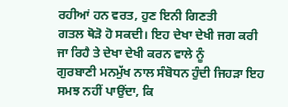ਰਹੀਆਂ ਹਨ ਵਰਤ, ਹੁਣ ਇਨੀ ਗਿਣਤੀ
ਗਤਲ ਥੋੜੋ ਹੋ ਸਕਦੀ। ਇਹ ਦੇਖਾ ਦੇਖੀ ਜਗ ਕਰੀ ਜਾ ਰਿਹੈ ਤੇ ਦੇਖਾ ਦੇਖੀ ਕਰਨ ਵਾਲੇ ਨੂੰ
ਗੁਰਬਾਣੀ ਮਨਮੁੱਖ ਨਾਲ ਸੰਬੋਧਨ ਹੁੰਦੀ ਜਿਹੜਾ ਇਹ ਸਮਝ ਨਹੀਂ ਪਾਉਂਦਾ, ਕਿ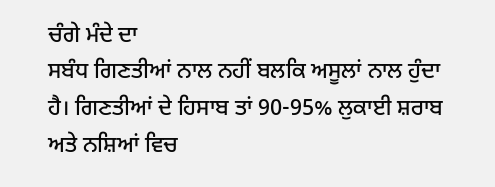ਚੰਗੇ ਮੰਦੇ ਦਾ
ਸਬੰਧ ਗਿਣਤੀਆਂ ਨਾਲ ਨਹੀਂ ਬਲਕਿ ਅਸੂਲਾਂ ਨਾਲ ਹੁੰਦਾ ਹੈ। ਗਿਣਤੀਆਂ ਦੇ ਹਿਸਾਬ ਤਾਂ 90-95% ਲੁਕਾਈ ਸ਼ਰਾਬ ਅਤੇ ਨਸ਼ਿਆਂ ਵਿਚ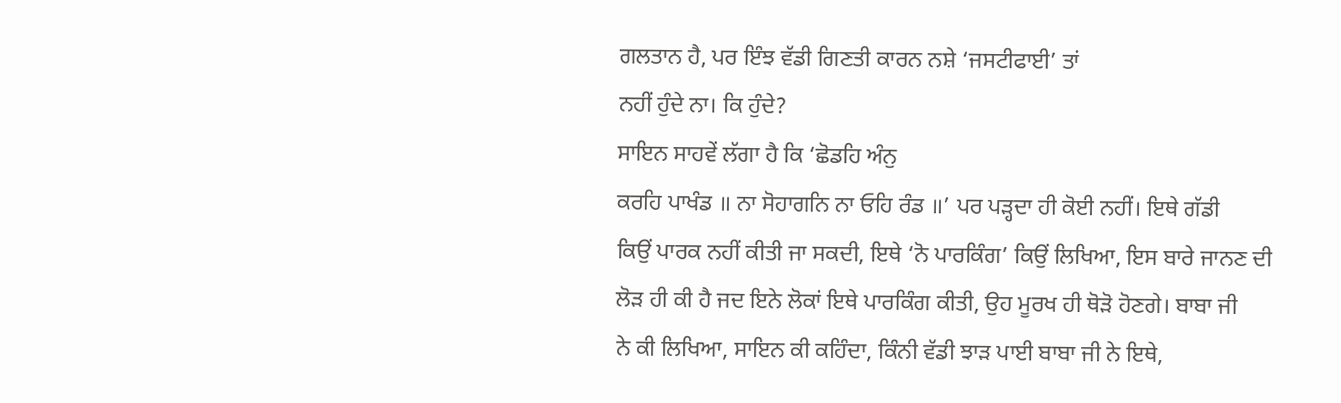ਗਲਤਾਨ ਹੈ, ਪਰ ਇੰਝ ਵੱਡੀ ਗਿਣਤੀ ਕਾਰਨ ਨਸ਼ੇ ‘ਜਸਟੀਫਾਈ’ ਤਾਂ
ਨਹੀਂ ਹੁੰਦੇ ਨਾ। ਕਿ ਹੁੰਦੇ?
ਸਾਇਨ ਸਾਹਵੇਂ ਲੱਗਾ ਹੈ ਕਿ ‘ਛੋਡਹਿ ਅੰਨੁ
ਕਰਹਿ ਪਾਖੰਡ ॥ ਨਾ ਸੋਹਾਗਨਿ ਨਾ ਓਹਿ ਰੰਡ ॥’ ਪਰ ਪੜ੍ਹਦਾ ਹੀ ਕੋਈ ਨਹੀਂ। ਇਥੇ ਗੱਡੀ
ਕਿਉਂ ਪਾਰਕ ਨਹੀਂ ਕੀਤੀ ਜਾ ਸਕਦੀ, ਇਥੇ ‘ਨੋ ਪਾਰਕਿੰਗ’ ਕਿਉਂ ਲਿਖਿਆ, ਇਸ ਬਾਰੇ ਜਾਨਣ ਦੀ
ਲੋੜ ਹੀ ਕੀ ਹੈ ਜਦ ਇਨੇ ਲੋਕਾਂ ਇਥੇ ਪਾਰਕਿੰਗ ਕੀਤੀ, ਉਹ ਮੂਰਖ ਹੀ ਥੋੜੋ ਹੋਣਗੇ। ਬਾਬਾ ਜੀ
ਨੇ ਕੀ ਲਿਖਿਆ, ਸਾਇਨ ਕੀ ਕਹਿੰਦਾ, ਕਿੰਨੀ ਵੱਡੀ ਝਾੜ ਪਾਈ ਬਾਬਾ ਜੀ ਨੇ ਇਥੇ,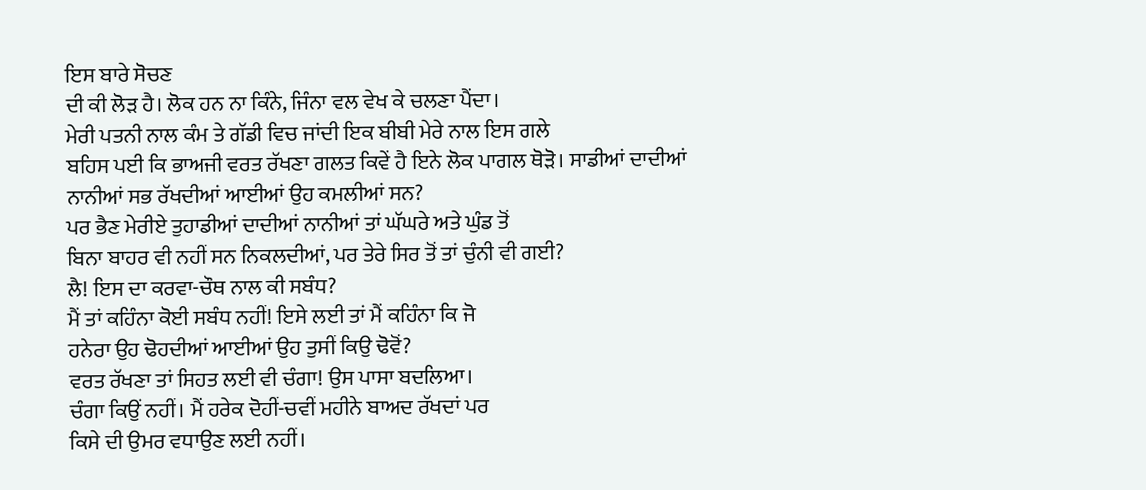ਇਸ ਬਾਰੇ ਸੋਚਣ
ਦੀ ਕੀ ਲੋੜ ਹੈ। ਲੋਕ ਹਨ ਨਾ ਕਿੰਨੇ, ਜਿੰਨਾ ਵਲ ਵੇਖ ਕੇ ਚਲਣਾ ਪੈਂਦਾ।
ਮੇਰੀ ਪਤਨੀ ਨਾਲ ਕੰਮ ਤੇ ਗੱਡੀ ਵਿਚ ਜਾਂਦੀ ਇਕ ਬੀਬੀ ਮੇਰੇ ਨਾਲ ਇਸ ਗਲੇ
ਬਹਿਸ ਪਈ ਕਿ ਭਾਅਜੀ ਵਰਤ ਰੱਖਣਾ ਗਲਤ ਕਿਵੇਂ ਹੈ ਇਨੇ ਲੋਕ ਪਾਗਲ ਥੋੜੋ। ਸਾਡੀਆਂ ਦਾਦੀਆਂ
ਨਾਨੀਆਂ ਸਭ ਰੱਖਦੀਆਂ ਆਈਆਂ ਉਹ ਕਮਲੀਆਂ ਸਨ?
ਪਰ ਭੈਣ ਮੇਰੀਏ ਤੁਹਾਡੀਆਂ ਦਾਦੀਆਂ ਨਾਨੀਆਂ ਤਾਂ ਘੱਘਰੇ ਅਤੇ ਘੁੰਡ ਤੋਂ
ਬਿਨਾ ਬਾਹਰ ਵੀ ਨਹੀਂ ਸਨ ਨਿਕਲਦੀਆਂ, ਪਰ ਤੇਰੇ ਸਿਰ ਤੋਂ ਤਾਂ ਚੁੰਨੀ ਵੀ ਗਈ?
ਲੈ! ਇਸ ਦਾ ਕਰਵਾ-ਚੌਥ ਨਾਲ ਕੀ ਸਬੰਧ?
ਮੈਂ ਤਾਂ ਕਹਿੰਨਾ ਕੋਈ ਸਬੰਧ ਨਹੀਂ! ਇਸੇ ਲਈ ਤਾਂ ਮੈਂ ਕਹਿੰਨਾ ਕਿ ਜੋ
ਹਨੇਰਾ ਉਹ ਢੋਹਦੀਆਂ ਆਈਆਂ ਉਹ ਤੁਸੀਂ ਕਿਉ ਢੋਵੋਂ?
ਵਰਤ ਰੱਖਣਾ ਤਾਂ ਸਿਹਤ ਲਈ ਵੀ ਚੰਗਾ! ਉਸ ਪਾਸਾ ਬਦਲਿਆ।
ਚੰਗਾ ਕਿਉਂ ਨਹੀਂ। ਮੈਂ ਹਰੇਕ ਦੋਹੀਂ-ਚਵੀਂ ਮਹੀਨੇ ਬਾਅਦ ਰੱਖਦਾਂ ਪਰ
ਕਿਸੇ ਦੀ ਉਮਰ ਵਧਾਉਣ ਲਈ ਨਹੀਂ।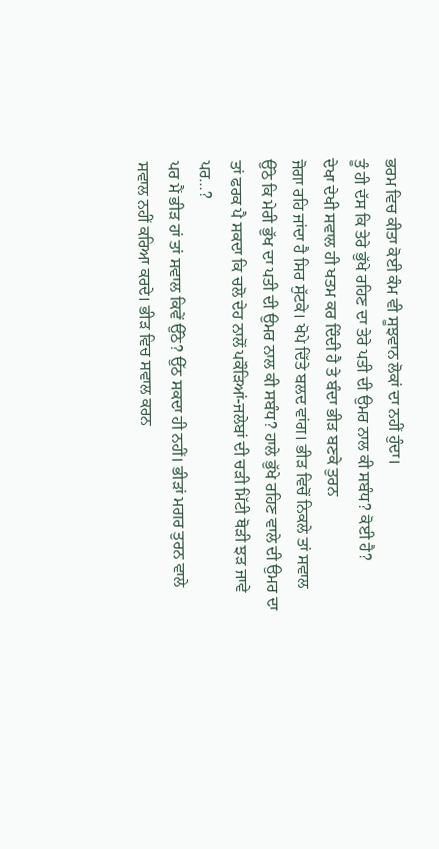ਭਰਮ ਵਿਚ ਕੀਤਾ ਕੋਈ ਕੰਮ ਵੀ ਸੂਝਵਾਨ ਲੋਕਾਂ ਦਾ ਨਹੀਂ ਹੁੰਦਾ।
ਤੂੰ ਹੀ ਦੱਸ ਕਿ ਤੇਰੇ ਭੁੱਖੇ ਰਹਿਣ ਦਾ ਤੇਰੇ ਪਤੀ ਦੀ ਉਮਰ ਨਾਲ ਕੀ ਸਬੰਧ? ਕੋਈ ਹੈ?
ਦੇਖਾ ਦੇਖੀ ਸਵਾਲ ਹੀ ਖਤਮ ਕਰ ਦਿੰਦੀ ਹੈ ਤੇ ਬੰਦਾ ਭੀੜ ਬਣਕੇ ਤੁਰਨ
ਜੋਗਾ ਰਹਿ ਜਾਂਦਾ ਹੈ ਸਿਰ ਸੁੱਟਕੇ। ਖੋਪੇ ਦਿੱਤੇ ਬਲਦ ਵਾਂਗ। ਭੀੜ ਵਿਚੋਂ ਨਿਕਲੇ ਤਾਂ ਸਵਾਲ
ਉੱਠੇ ਕਿ ਮੇਰੀ ਭੁੱਖ ਦਾ ਪਤੀ ਦੀ ਉਮਰ ਨਾਲ ਕੀ ਸਬੰਧ? ਹਾਲੇ ਭੁੱਖੇ ਰਹਿਣ ਵਾਲੇ ਦੀ ਉਮਰ ਦਾ
ਤਾਂ ਫਰਕ ਪੈ ਸਕਦਾ ਕਿ ਚਲੋ ਦੇਹ ਨਾਲੋਂ ਪਕੌੜਿਆਂ-ਜਲੇਬਾਂ ਦੀ ਚੜੀ ਮਿੱਟੀ ਥੋੜੀ ਝੜ ਜਾਵੇ ਪਰ…?
ਪਰ ਮੈਂ ਭੀੜ ਹਾਂ ਤਾਂ ਸਵਾਲ ਕਿਵੇਂ ਉੱਠੇ? ਉੱਠ ਸਕਦਾ ਹੀ ਨਹੀਂ। ਭੀੜਾਂ ਮਗਰ ਤੁਰਨ ਵਾਲੇ
ਸਵਾਲ ਨਹੀਂ ਕਰਿਆ ਕਰਦੇ। ਭੀੜ ਵਿਚ ਸਵਾਲ ਕਰਨ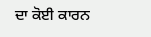ਦਾ ਕੋਈ ਕਾਰਨ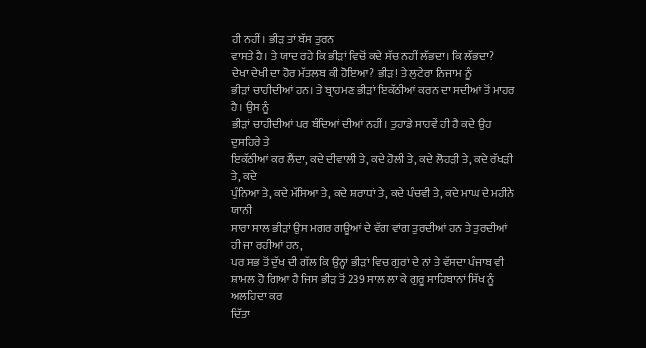ਹੀ ਨਹੀਂ। ਭੀੜ ਤਾਂ ਬੱਸ ਤੁਰਨ
ਵਾਸਤੇ ਹੈ। ਤੇ ਯਾਦ ਰਹੇ ਕਿ ਭੀੜਾਂ ਵਿਚੋਂ ਕਦੇ ਸੱਚ ਨਹੀਂ ਲੱਭਦਾ। ਕਿ ਲੱਭਦਾ?
ਦੇਖਾ ਦੇਖੀ ਦਾ ਹੋਰ ਮੱਤਲਬ ਕੀ ਹੋਇਆ? ਭੀੜ! ਤੇ ਲੁਟੇਰਾ ਨਿਜਾਮ ਨੂੰ
ਭੀੜਾਂ ਚਾਹੀਦੀਆਂ ਹਨ। ਤੇ ਬ੍ਰਾਹਮਣ ਭੀੜਾਂ ਇਕੱਠੀਆਂ ਕਰਨ ਦਾ ਸਦੀਆਂ ਤੋਂ ਮਾਹਰ ਹੈ। ਉਸ ਨੂੰ
ਭੀੜਾਂ ਚਾਹੀਦੀਆਂ ਪਰ ਬੰਦਿਆਂ ਦੀਆਂ ਨਹੀਂ। ਤੁਹਾਡੇ ਸਾਹਵੇਂ ਹੀ ਹੈ ਕਦੇ ਉਹ ਦੁਸਹਿਰੇ ਤੇ
ਇਕੱਠੀਆਂ ਕਰ ਲੈਂਦਾ, ਕਦੇ ਦੀਵਾਲੀ ਤੇ, ਕਦੇ ਹੋਲੀ ਤੇ, ਕਦੇ ਲੋਹੜੀ ਤੇ, ਕਦੇ ਰੱਖੜੀ ਤੇ, ਕਦੇ
ਪੁੰਨਿਆ ਤੇ, ਕਦੇ ਮੱਸਿਆ ਤੇ, ਕਦੇ ਸ਼ਰਾਧਾਂ ਤੇ, ਕਦੇ ਪੰਚਵੀ ਤੇ, ਕਦੇ ਮਾਘ ਦੇ ਮਹੀਨੇ ਯਾਨੀ
ਸਾਰਾ ਸਾਲ ਭੀੜਾਂ ਉਸ ਮਗਰ ਗਊਆਂ ਦੇ ਵੱਗ ਵਾਂਗ ਤੁਰਦੀਆਂ ਹਨ ਤੇ ਤੁਰਦੀਆਂ ਹੀ ਜਾ ਰਹੀਆਂ ਹਨ,
ਪਰ ਸਭ ਤੋਂ ਦੁੱਖ ਦੀ ਗੱਲ ਕਿ ਉਨ੍ਹਾਂ ਭੀੜਾਂ ਵਿਚ ਗੁਰਾਂ ਦੇ ਨਾਂ ਤੇ ਵੱਸਦਾ ਪੰਜਾਬ ਵੀ
ਸ਼ਾਮਲ ਹੋ ਗਿਆ ਹੈ ਜਿਸ ਭੀੜ ਤੋਂ 239 ਸਾਲ ਲਾ ਕੇ ਗੁਰੂ ਸਾਹਿਬਾਨਾਂ ਸਿੱਖ ਨੂੰ ਅਲਹਿਦਾ ਕਰ
ਦਿੱਤਾ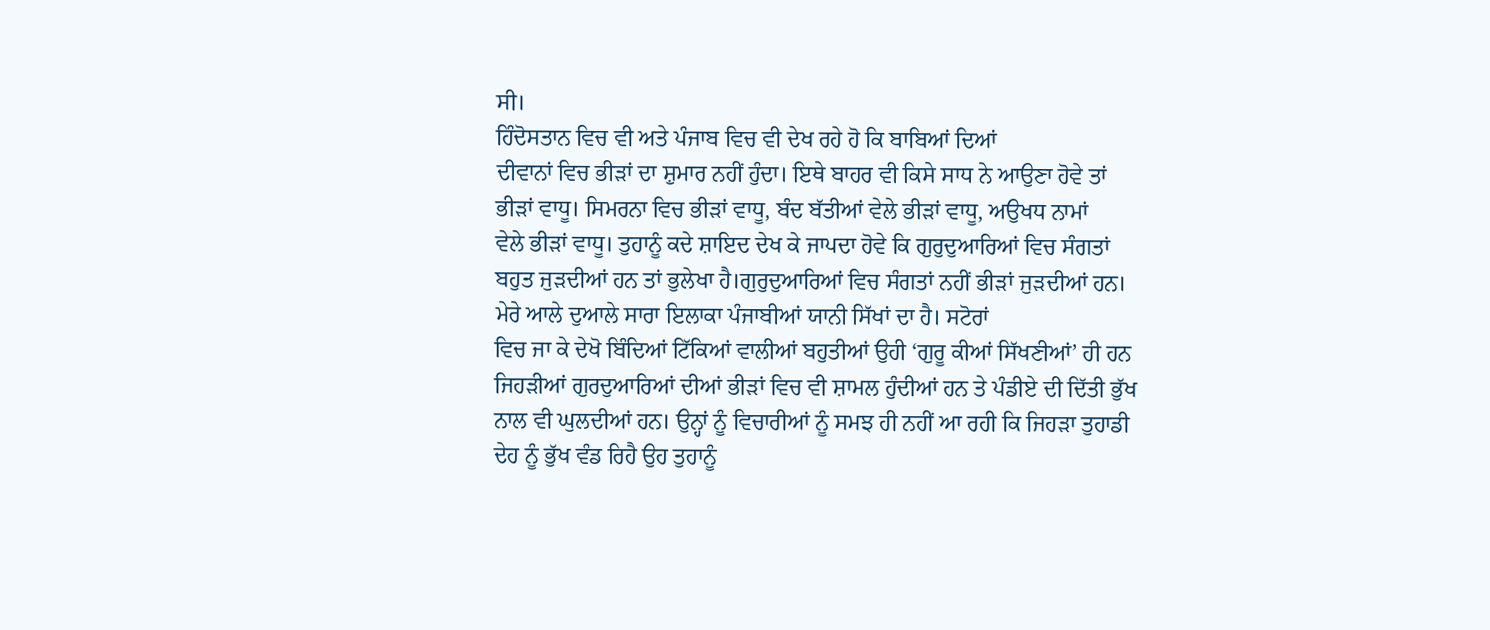ਸੀ।
ਹਿੰਦੋਸਤਾਨ ਵਿਚ ਵੀ ਅਤੇ ਪੰਜਾਬ ਵਿਚ ਵੀ ਦੇਖ ਰਹੇ ਹੋ ਕਿ ਬਾਬਿਆਂ ਦਿਆਂ
ਦੀਵਾਨਾਂ ਵਿਚ ਭੀੜਾਂ ਦਾ ਸ਼ੁਮਾਰ ਨਹੀਂ ਹੁੰਦਾ। ਇਥੇ ਬਾਹਰ ਵੀ ਕਿਸੇ ਸਾਧ ਨੇ ਆਉਣਾ ਹੋਵੇ ਤਾਂ
ਭੀੜਾਂ ਵਾਧੂ। ਸਿਮਰਨਾ ਵਿਚ ਭੀੜਾਂ ਵਾਧੂ, ਬੰਦ ਬੱਤੀਆਂ ਵੇਲੇ ਭੀੜਾਂ ਵਾਧੂ, ਅਉਖਧ ਨਾਮਾਂ
ਵੇਲੇ ਭੀੜਾਂ ਵਾਧੂ। ਤੁਹਾਨੂੰ ਕਦੇ ਸ਼ਾਇਦ ਦੇਖ ਕੇ ਜਾਪਦਾ ਹੋਵੇ ਕਿ ਗੁਰੁਦੁਆਰਿਆਂ ਵਿਚ ਸੰਗਤਾਂ
ਬਹੁਤ ਜੁੜਦੀਆਂ ਹਨ ਤਾਂ ਭੁਲੇਖਾ ਹੈ।ਗੁਰੁਦੁਆਰਿਆਂ ਵਿਚ ਸੰਗਤਾਂ ਨਹੀਂ ਭੀੜਾਂ ਜੁੜਦੀਆਂ ਹਨ।
ਮੇਰੇ ਆਲੇ ਦੁਆਲੇ ਸਾਰਾ ਇਲਾਕਾ ਪੰਜਾਬੀਆਂ ਯਾਨੀ ਸਿੱਖਾਂ ਦਾ ਹੈ। ਸਟੋਰਾਂ
ਵਿਚ ਜਾ ਕੇ ਦੇਖੋ ਬਿੰਦਿਆਂ ਟਿੱਕਿਆਂ ਵਾਲੀਆਂ ਬਹੁਤੀਆਂ ਉਹੀ ‘ਗੁਰੂ ਕੀਆਂ ਸਿੱਖਣੀਆਂ’ ਹੀ ਹਨ
ਜਿਹੜੀਆਂ ਗੁਰਦੁਆਰਿਆਂ ਦੀਆਂ ਭੀੜਾਂ ਵਿਚ ਵੀ ਸ਼ਾਮਲ ਹੁੰਦੀਆਂ ਹਨ ਤੇ ਪੰਡੀਏ ਦੀ ਦਿੱਤੀ ਭੁੱਖ
ਨਾਲ ਵੀ ਘੁਲਦੀਆਂ ਹਨ। ਉਨ੍ਹਾਂ ਨੂੰ ਵਿਚਾਰੀਆਂ ਨੂੰ ਸਮਝ ਹੀ ਨਹੀਂ ਆ ਰਹੀ ਕਿ ਜਿਹੜਾ ਤੁਹਾਡੀ
ਦੇਹ ਨੂੰ ਭੁੱਖ ਵੰਡ ਰਿਹੈ ਉਹ ਤੁਹਾਨੂੰ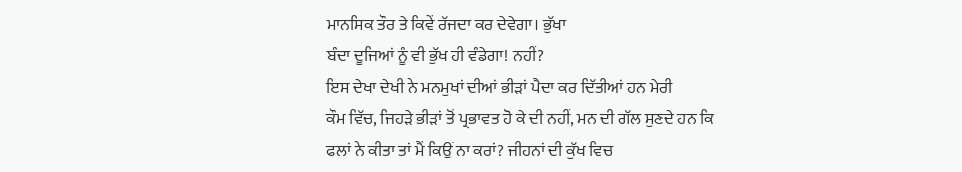ਮਾਨਸਿਕ ਤੌਰ ਤੇ ਕਿਵੇਂ ਰੱਜਦਾ ਕਰ ਦੇਵੇਗਾ। ਭੁੱਖਾ
ਬੰਦਾ ਦੂਜਿਆਂ ਨੂੰ ਵੀ ਭੁੱਖ ਹੀ ਵੰਡੇਗਾ! ਨਹੀਂ?
ਇਸ ਦੇਖਾ ਦੇਖੀ ਨੇ ਮਨਮੁਖਾਂ ਦੀਆਂ ਭੀੜਾਂ ਪੈਦਾ ਕਰ ਦਿੱਤੀਆਂ ਹਨ ਮੇਰੀ
ਕੌਮ ਵਿੱਚ, ਜਿਹੜੇ ਭੀੜਾਂ ਤੋਂ ਪ੍ਰਭਾਵਤ ਹੋ ਕੇ ਦੀ ਨਹੀਂ, ਮਨ ਦੀ ਗੱਲ ਸੁਣਦੇ ਹਨ ਕਿ
ਫਲਾਂ ਨੇ ਕੀਤਾ ਤਾਂ ਮੈਂ ਕਿਉਂ ਨਾ ਕਰਾਂ? ਜੀਹਨਾਂ ਦੀ ਕੁੱਖ ਵਿਚ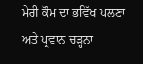ਮੇਰੀ ਕੌਮ ਦਾ ਭਵਿੱਖ ਪਲਣਾ
ਅਤੇ ਪ੍ਰਵਾਨ ਚੜ੍ਹਨਾ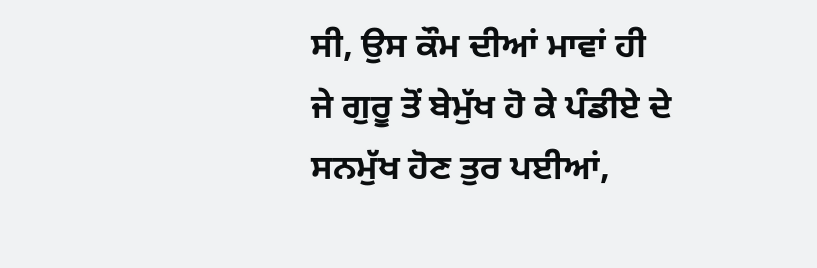ਸੀ, ਉਸ ਕੌਮ ਦੀਆਂ ਮਾਵਾਂ ਹੀ ਜੇ ਗੁਰੂ ਤੋਂ ਬੇਮੁੱਖ ਹੋ ਕੇ ਪੰਡੀਏ ਦੇ
ਸਨਮੁੱਖ ਹੋਣ ਤੁਰ ਪਈਆਂ,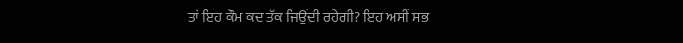ਤਾਂ ਇਹ ਕੌਮ ਕਦ ਤੱਕ ਜਿਉਂਦੀ ਰਹੇਗੀ? ਇਹ ਅਸੀਂ ਸਭ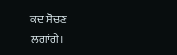ਕਦ ਸੋਚਣ
ਲਗਾਂਗੇ।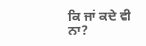ਕਿ ਜਾਂ ਕਦੇ ਵੀ ਨਾ?